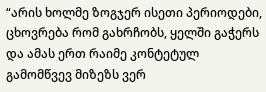“არის ხოლმე ზოგჯერ ისეთი პერიოდები, ცხოვრება რომ გახრჩობს, ყელში გაჭერს და ამას ერთ რაიმე კონტეტულ გამომწვევ მიზეზს ვერ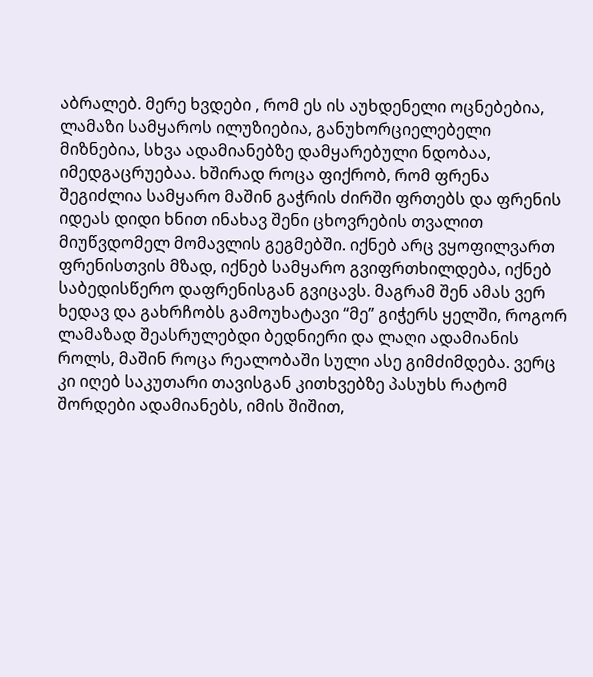აბრალებ. მერე ხვდები , რომ ეს ის აუხდენელი ოცნებებია, ლამაზი სამყაროს ილუზიებია, განუხორციელებელი მიზნებია, სხვა ადამიანებზე დამყარებული ნდობაა, იმედგაცრუებაა. ხშირად როცა ფიქრობ, რომ ფრენა შეგიძლია სამყარო მაშინ გაჭრის ძირში ფრთებს და ფრენის იდეას დიდი ხნით ინახავ შენი ცხოვრების თვალით მიუწვდომელ მომავლის გეგმებში. იქნებ არც ვყოფილვართ ფრენისთვის მზად, იქნებ სამყარო გვიფრთხილდება, იქნებ საბედისწერო დაფრენისგან გვიცავს. მაგრამ შენ ამას ვერ ხედავ და გახრჩობს გამოუხატავი “მე” გიჭერს ყელში, როგორ ლამაზად შეასრულებდი ბედნიერი და ლაღი ადამიანის როლს, მაშინ როცა რეალობაში სული ასე გიმძიმდება. ვერც კი იღებ საკუთარი თავისგან კითხვებზე პასუხს რატომ შორდები ადამიანებს, იმის შიშით,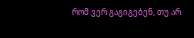რომ ვერ გაგიგებენ, თუ არ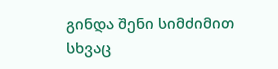გინდა შენი სიმძიმით სხვაც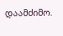დაამძიმო.